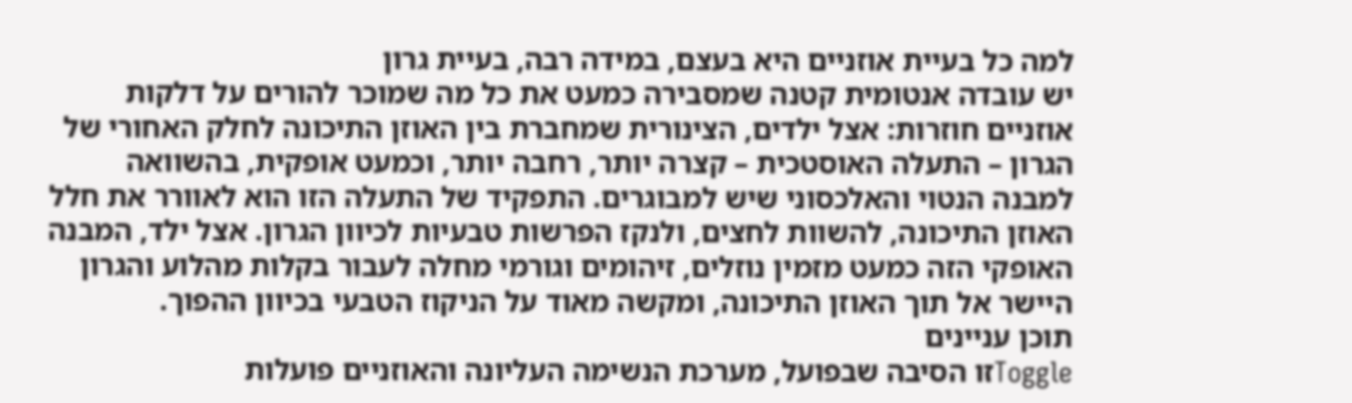למה כל בעיית אוזניים היא בעצם, במידה רבה, בעיית גרון
יש עובדה אנטומית קטנה שמסבירה כמעט את כל מה שמוכר להורים על דלקות אוזניים חוזרות: אצל ילדים, הצינורית שמחברת בין האוזן התיכונה לחלק האחורי של הגרון – התעלה האוסטכית – קצרה יותר, רחבה יותר, וכמעט אופקית, בהשוואה למבנה הנטוי והאלכסוני שיש למבוגרים. התפקיד של התעלה הזו הוא לאוורר את חלל האוזן התיכונה, להשוות לחצים, ולנקז הפרשות טבעיות לכיוון הגרון. אצל ילד, המבנה האופקי הזה כמעט מזמין נוזלים, זיהומים וגורמי מחלה לעבור בקלות מהלוע והגרון היישר אל תוך האוזן התיכונה, ומקשה מאוד על הניקוז הטבעי בכיוון ההפוך.
תוכן עניינים
Toggleזו הסיבה שבפועל, מערכת הנשימה העליונה והאוזניים פועלות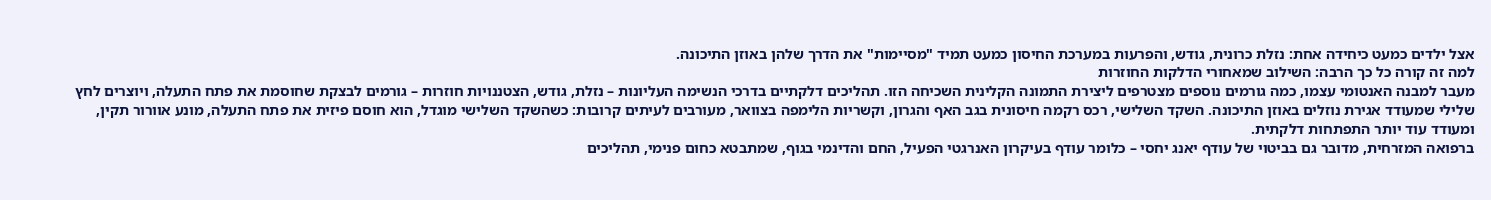אצל ילדים כמעט כיחידה אחת: נזלת כרונית, גודש, והפרעות במערכת החיסון כמעט תמיד "מסיימות" את הדרך שלהן באוזן התיכונה.
למה זה קורה כל כך הרבה: השילוב שמאחורי הדלקות החוזרות
מעבר למבנה האנטומי עצמו, כמה גורמים נוספים מצטרפים ליצירת התמונה הקלינית השכיחה הזו. תהליכים דלקתיים בדרכי הנשימה העליונות – נזלת, גודש, הצטננויות חוזרות – גורמים לבצקת שחוסמת את פתח התעלה, ויוצרים לחץ שלילי שמעודד אגירת נוזלים באוזן התיכונה. השקד השלישי, רכס רקמה חיסונית בגב האף והגרון, וקשריות הלימפה בצוואר, מעורבים לעיתים קרובות: כשהשקד השלישי מוגדל, הוא חוסם פיזית את פתח התעלה, מונע אוורור תקין, ומעודד עוד יותר התפתחות דלקתית.
ברפואה המזרחית, מדובר גם בביטוי של עודף יאנג יחסי – כלומר עודף בעיקרון האנרגטי הפעיל, החם והדינמי בגוף, שמתבטא כחום פנימי, תהליכים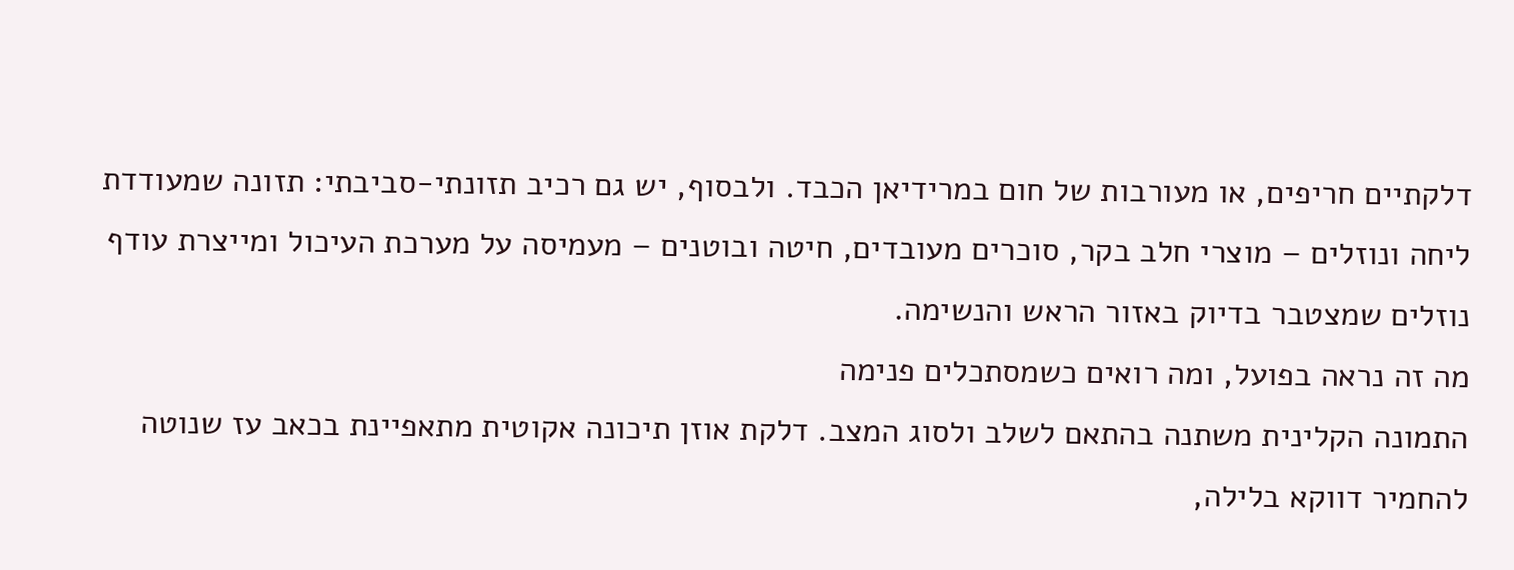דלקתיים חריפים, או מעורבות של חום במרידיאן הכבד. ולבסוף, יש גם רכיב תזונתי-סביבתי: תזונה שמעודדת ליחה ונוזלים – מוצרי חלב בקר, סוכרים מעובדים, חיטה ובוטנים – מעמיסה על מערכת העיכול ומייצרת עודף נוזלים שמצטבר בדיוק באזור הראש והנשימה.
מה זה נראה בפועל, ומה רואים כשמסתכלים פנימה
התמונה הקלינית משתנה בהתאם לשלב ולסוג המצב. דלקת אוזן תיכונה אקוטית מתאפיינת בכאב עז שנוטה להחמיר דווקא בלילה,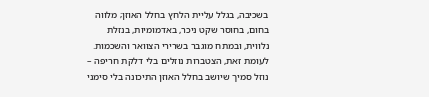בשכיבה, בגלל עליית הלחץ בחלל האוזן; מלווה בחום, בחוסר שקט ניכר, באדמומיות, בנזלת נלווית, ובמתח מוגבר בשרירי הצוואר והשכמות. לעומת זאת, הצטברות נוזלים בלי דלקת חריפה – נוזל סמיך שיושב בחלל האוזן התיכונה בלי סימני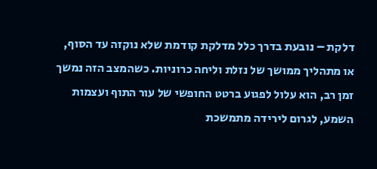דלקת – נובעת בדרך כלל מדלקת קודמת שלא נוקזה עד הסוף, או מתהליך ממושך של נזלת וליחה כרוניות. כשהמצב הזה נמשך זמן רב, הוא עלול לפגוע ברטט החופשי של עור התוף ועצמות השמע, לגרום לירידה מתמשכת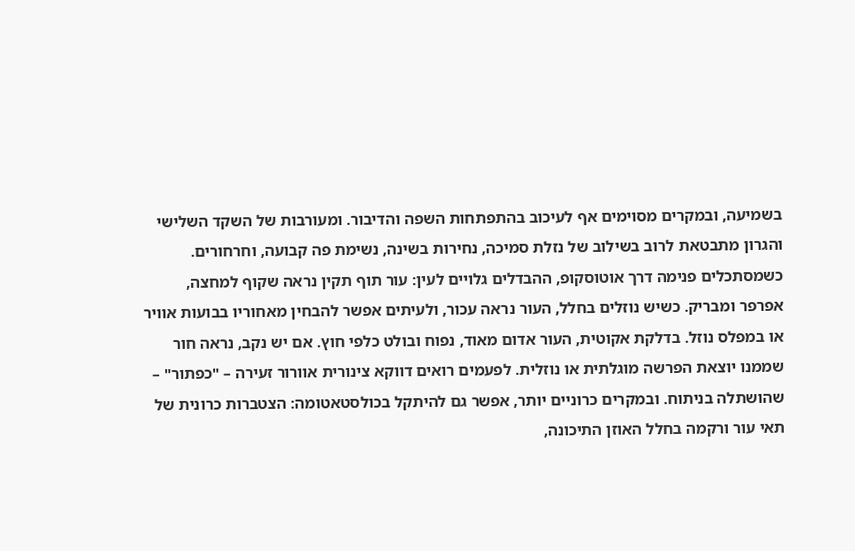בשמיעה, ובמקרים מסוימים אף לעיכוב בהתפתחות השפה והדיבור. ומעורבות של השקד השלישי והגרון מתבטאת לרוב בשילוב של נזלת סמיכה, נחירות בשינה, נשימת פה קבועה, וחרחורים.
כשמסתכלים פנימה דרך אוטוסקופ, ההבדלים גלויים לעין: עור תוף תקין נראה שקוף למחצה, אפרפר ומבריק. כשיש נוזלים בחלל, העור נראה עכור, ולעיתים אפשר להבחין מאחוריו בבועות אוויר או במפלס נוזל. בדלקת אקוטית, העור אדום מאוד, נפוח ובולט כלפי חוץ. אם יש נקב, נראה חור שממנו יוצאת הפרשה מוגלתית או נוזלית. לפעמים רואים דווקא צינורית אוורור זעירה – "כפתור" – שהושתלה בניתוח. ובמקרים כרוניים יותר, אפשר גם להיתקל בכולסטאטומה: הצטברות כרונית של תאי עור ורקמה בחלל האוזן התיכונה,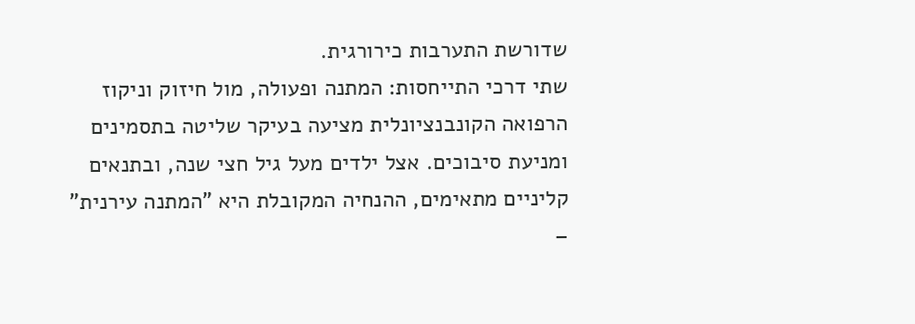שדורשת התערבות כירורגית.
שתי דרכי התייחסות: המתנה ופעולה, מול חיזוק וניקוז
הרפואה הקונבנציונלית מציעה בעיקר שליטה בתסמינים ומניעת סיבוכים. אצל ילדים מעל גיל חצי שנה, ובתנאים קליניים מתאימים, ההנחיה המקובלת היא "המתנה עירנית" –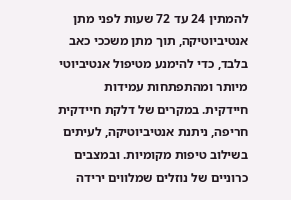להמתין 24 עד 72 שעות לפני מתן אנטיביוטיקה, תוך מתן משככי כאב בלבד, כדי להימנע מטיפול אנטיביוטי מיותר ומהתפתחות עמידות חיידקית. במקרים של דלקת חיידקית חריפה, ניתנת אנטיביוטיקה, לעיתים בשילוב טיפות מקומיות. ובמצבים כרוניים של נוזלים שמלווים ירידה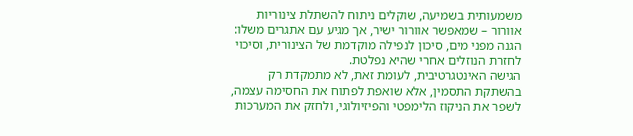משמעותית בשמיעה, שוקלים ניתוח להשתלת צינוריות אוורור – שמאפשר אוורור ישיר, אך מגיע עם אתגרים משלו: הגנה מפני מים, סיכון לנפילה מוקדמת של הצינורית, וסיכוי לחזרת הנוזלים אחרי שהיא נפלטת.
הגישה האינטגרטיבית, לעומת זאת, לא מתמקדת רק בהשתקת התסמין, אלא שואפת לפתוח את החסימה עצמה, לשפר את הניקוז הלימפטי והפיזיולוגי, ולחזק את המערכות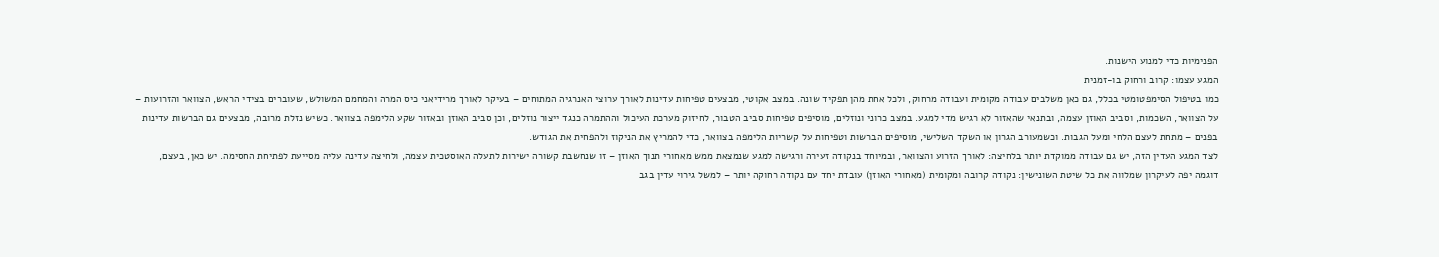הפנימיות כדי למנוע הישנות.
המגע עצמו: קרוב ורחוק בו-זמנית
כמו בטיפול הסימפטומטי בכלל, גם כאן משלבים עבודה מקומית ועבודה מרחוק, ולכל אחת מהן תפקיד שונה. במצב אקוטי, מבצעים טפיחות עדינות לאורך ערוצי האנרגיה המתוחים – בעיקר לאורך מרידיאני כיס המרה והמחמם המשולש, שעוברים בצידי הראש, הצוואר והזרועות – על הצוואר, השכמות, וסביב האוזן עצמה, ובתנאי שהאזור לא רגיש מדי למגע. במצב כרוני ונוזלים, מוסיפים טפיחות סביב הטבור, לחיזוק מערכת העיכול וההתמרה כנגד ייצור נוזלים, וכן סביב האוזן ובאזור שקע הלימפה בצוואר. כשיש נזלת מרובה, מבצעים גם הברשות עדינות בפנים – מתחת לעצם הלחי ומעל הגבות. וכשמעורב הגרון או השקד השלישי, מוסיפים הברשות וטפיחות על קשריות הלימפה בצוואר, כדי להמריץ את הניקוז ולהפחית את הגודש.
לצד המגע העדין הזה, יש גם עבודה ממוקדת יותר בלחיצה: לאורך הזרוע והצוואר, ובמיוחד בנקודה זעירה ורגישה למגע שנמצאת ממש מאחורי תנוך האוזן – זו שנחשבת קשורה ישירות לתעלה האוסטכית עצמה, ולחיצה עדינה עליה מסייעת לפתיחת החסימה. יש כאן, בעצם, דוגמה יפה לעיקרון שמלווה את כל שיטת השונישין: נקודה קרובה ומקומית (מאחורי האוזן) עובדת יחד עם נקודה רחוקה יותר – למשל גירוי עדין בגב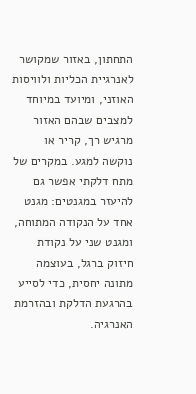התחתון, באזור שמקושר לאנרגיית הכליות ולוויסות האוזני, ומיועד במיוחד למצבים שבהם האזור מרגיש רך, קריר או נוקשה למגע. במקרים של מתח דלקתי אפשר גם להיעזר במגנטים: מגנט אחד על הנקודה המתוחה, ומגנט שני על נקודת חיזוק ברגל, בעוצמה מתונה יחסית, כדי לסייע בהרגעת הדלקת ובהזרמת האנרגיה.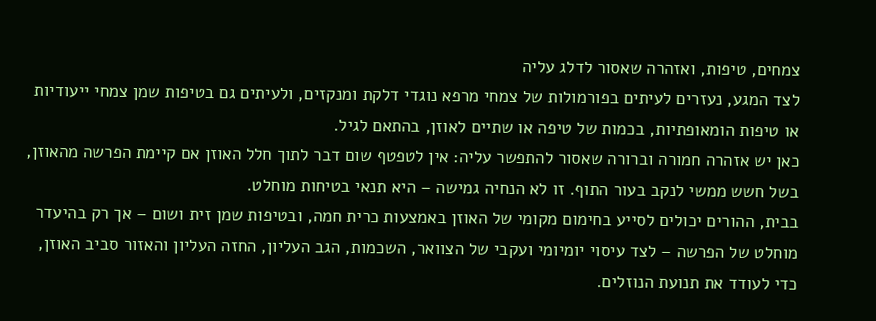צמחים, טיפות, ואזהרה שאסור לדלג עליה
לצד המגע, נעזרים לעיתים בפורמולות של צמחי מרפא נוגדי דלקת ומנקזים, ולעיתים גם בטיפות שמן צמחי ייעודיות או טיפות הומאופתיות, בכמות של טיפה או שתיים לאוזן, בהתאם לגיל.
כאן יש אזהרה חמורה וברורה שאסור להתפשר עליה: אין לטפטף שום דבר לתוך חלל האוזן אם קיימת הפרשה מהאוזן, בשל חשש ממשי לנקב בעור התוף. זו לא הנחיה גמישה – היא תנאי בטיחות מוחלט.
בבית, ההורים יכולים לסייע בחימום מקומי של האוזן באמצעות כרית חמה, ובטיפות שמן זית ושום – אך רק בהיעדר מוחלט של הפרשה – לצד עיסוי יומיומי ועקבי של הצוואר, השכמות, הגב העליון, החזה העליון והאזור סביב האוזן, כדי לעודד את תנועת הנוזלים.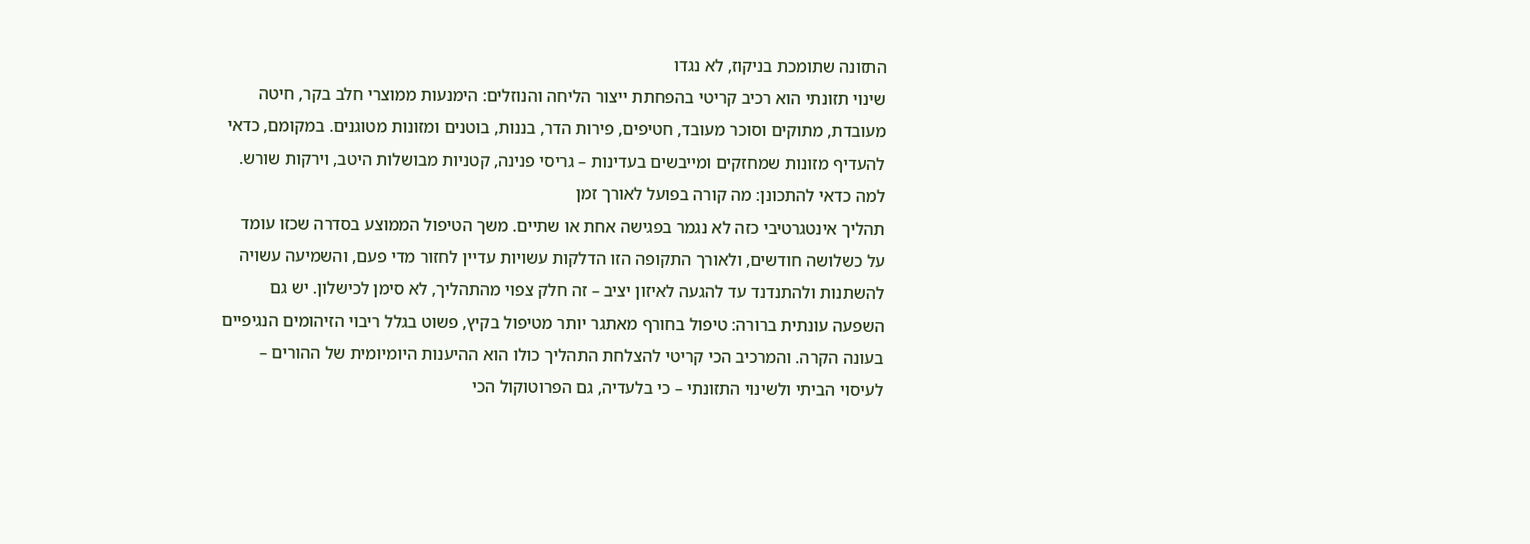התזונה שתומכת בניקוז, לא נגדו
שינוי תזונתי הוא רכיב קריטי בהפחתת ייצור הליחה והנוזלים: הימנעות ממוצרי חלב בקר, חיטה מעובדת, מתוקים וסוכר מעובד, חטיפים, פירות הדר, בננות, בוטנים ומזונות מטוגנים. במקומם, כדאי להעדיף מזונות שמחזקים ומייבשים בעדינות – גריסי פנינה, קטניות מבושלות היטב, וירקות שורש.
למה כדאי להתכונן: מה קורה בפועל לאורך זמן
תהליך אינטגרטיבי כזה לא נגמר בפגישה אחת או שתיים. משך הטיפול הממוצע בסדרה שכזו עומד על כשלושה חודשים, ולאורך התקופה הזו הדלקות עשויות עדיין לחזור מדי פעם, והשמיעה עשויה להשתנות ולהתנדנד עד להגעה לאיזון יציב – זה חלק צפוי מהתהליך, לא סימן לכישלון. יש גם השפעה עונתית ברורה: טיפול בחורף מאתגר יותר מטיפול בקיץ, פשוט בגלל ריבוי הזיהומים הנגיפיים בעונה הקרה. והמרכיב הכי קריטי להצלחת התהליך כולו הוא ההיענות היומיומית של ההורים – לעיסוי הביתי ולשינוי התזונתי – כי בלעדיה, גם הפרוטוקול הכי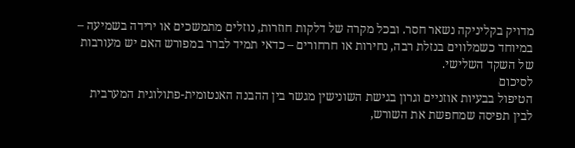מדויק בקליניקה נשאר חסר. ובכל מקרה של דלקות חוזרות, נוזלים מתמשכים או ירידה בשמיעה – במיוחד כשמלווים בנזלת רבה, נחירות או חרחורים – כדאי תמיד לברר במפורש האם יש מעורבות של השקד השלישי.
לסיכום
הטיפול בבעיות אוזניים וגרון בגישת השונישין מגשר בין ההבנה האנטומית-פתולוגית המערבית לבין תפיסה שמחפשת את השורש,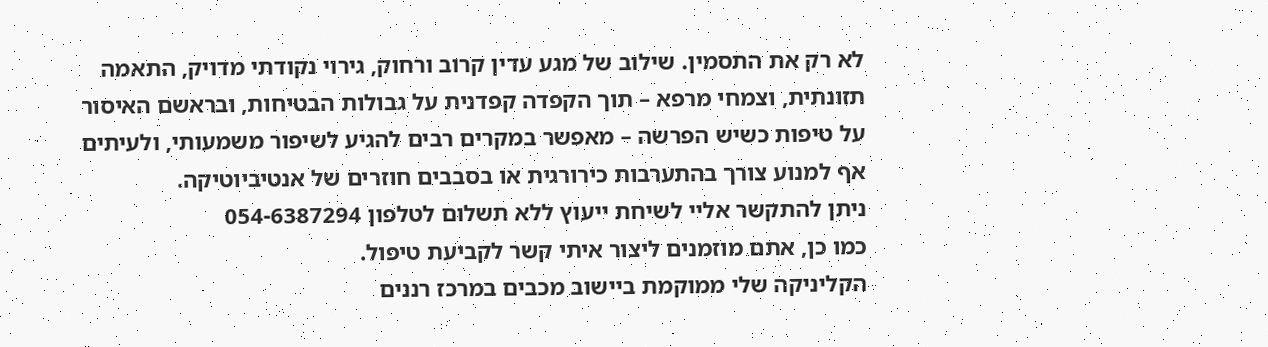לא רק את התסמין. שילוב של מגע עדין קרוב ורחוק, גירוי נקודתי מדויק, התאמה תזונתית, וצמחי מרפא – תוך הקפדה קפדנית על גבולות הבטיחות, ובראשם האיסור על טיפות כשיש הפרשה – מאפשר במקרים רבים להגיע לשיפור משמעותי, ולעיתים אף למנוע צורך בהתערבות כירורגית או בסבבים חוזרים של אנטיביוטיקה.
ניתן להתקשר אליי לשיחת ייעוץ ללא תשלום לטלפון 054-6387294
כמו כן, אתם מוזמנים ליצור איתי קשר לקביעת טיפול.
הקליניקה שלי ממוקמת ביישוב מכבים במרכז רננים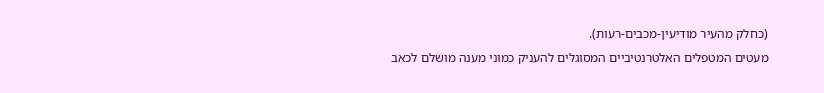(כחלק מהעיר מודיעין-מכבים-רעות).
מעטים המטפלים האלטרנטיביים המסוגלים להעניק כמוני מענה מושלם לכאב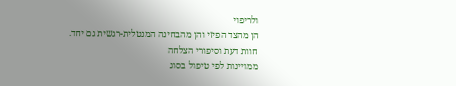ולריפוי
הן מהצד הפיזי והן מהבחינה המנטלית-רגשית גם יחד.
חוות דעת וסיפורי הצלחה
ממויינות לפי טיפול בסוג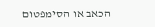הכאב או הסימפטום